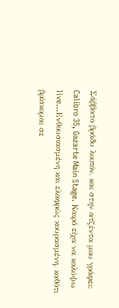Σάββατο βράδυ λοιπόν, και στην ατζέντα μου γράφει: Calibro 35, Gazarte Main Stage. Καιρό είχα να καλύψω live…Ενθουσιασμένη και ελαφρώς κουρασμένη, καθότι βρίσκομαι σε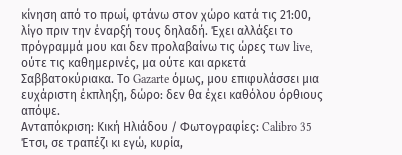κίνηση από το πρωί, φτάνω στον χώρο κατά τις 21:00, λίγο πριν την έναρξή τους δηλαδή. Έχει αλλάξει το πρόγραμμά μου και δεν προλαβαίνω τις ώρες των live, ούτε τις καθημερινές, μα ούτε και αρκετά Σαββατοκύριακα. Το Gazarte όμως, μου επιφυλάσσει μια ευχάριστη έκπληξη, δώρο: δεν θα έχει καθόλου όρθιους απόψε.
Ανταπόκριση: Κική Ηλιάδου / Φωτογραφίες: Calibro 35
Έτσι, σε τραπέζι κι εγώ, κυρία,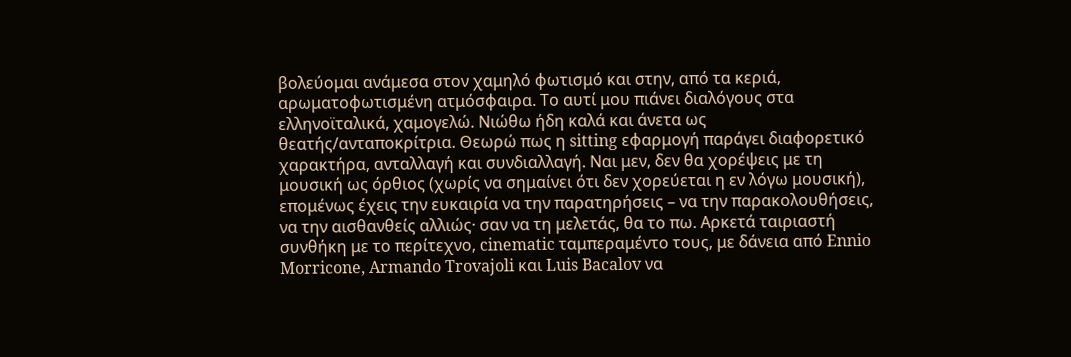βολεύομαι ανάμεσα στον χαμηλό φωτισμό και στην, από τα κεριά, αρωματοφωτισμένη ατμόσφαιρα. Το αυτί μου πιάνει διαλόγους στα ελληνοϊταλικά, χαμογελώ. Νιώθω ήδη καλά και άνετα ως θεατής/ανταποκρίτρια. Θεωρώ πως η sitting εφαρμογή παράγει διαφορετικό χαρακτήρα, ανταλλαγή και συνδιαλλαγή. Ναι μεν, δεν θα χορέψεις με τη μουσική ως όρθιος (χωρίς να σημαίνει ότι δεν χορεύεται η εν λόγω μουσική), επομένως έχεις την ευκαιρία να την παρατηρήσεις – να την παρακολουθήσεις, να την αισθανθείς αλλιώς· σαν να τη μελετάς, θα το πω. Αρκετά ταιριαστή συνθήκη με το περίτεχνο, cinematic ταμπεραμέντο τους, με δάνεια από Ennio Morricone, Armando Trovajoli και Luis Bacalov να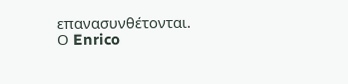επανασυνθέτονται.
Ο Enrico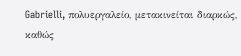Gabrielli, πολυεργαλείο, μετακινείται διαρκώς, καθώς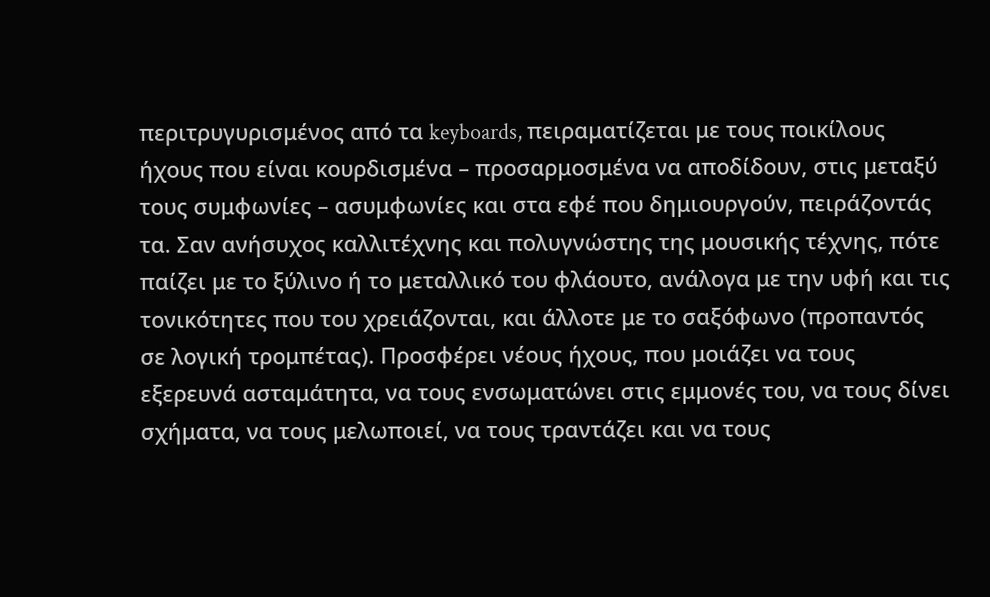περιτρυγυρισμένος από τα keyboards, πειραματίζεται με τους ποικίλους ήχους που είναι κουρδισμένα – προσαρμοσμένα να αποδίδουν, στις μεταξύ τους συμφωνίες – ασυμφωνίες και στα εφέ που δημιουργούν, πειράζοντάς τα. Σαν ανήσυχος καλλιτέχνης και πολυγνώστης της μουσικής τέχνης, πότε παίζει με το ξύλινο ή το μεταλλικό του φλάουτο, ανάλογα με την υφή και τις τονικότητες που του χρειάζονται, και άλλοτε με το σαξόφωνο (προπαντός σε λογική τρομπέτας). Προσφέρει νέους ήχους, που μοιάζει να τους εξερευνά ασταμάτητα, να τους ενσωματώνει στις εμμονές του, να τους δίνει σχήματα, να τους μελωποιεί, να τους τραντάζει και να τους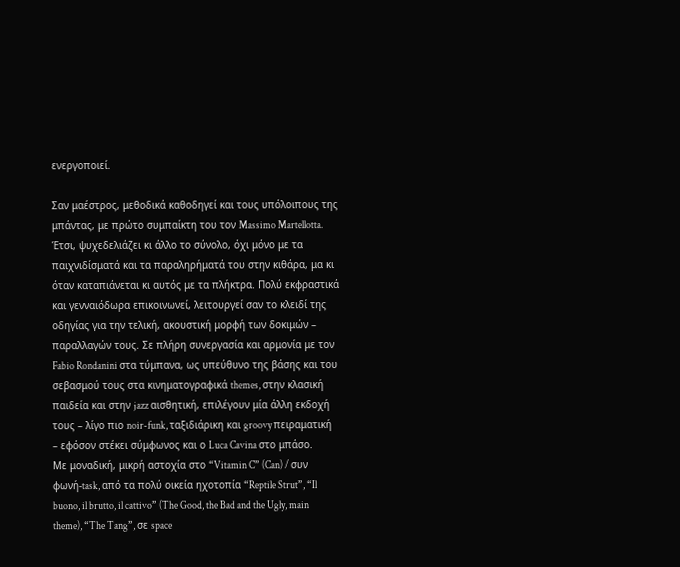ενεργοποιεί.

Σαν μαέστρος, μεθοδικά καθοδηγεί και τους υπόλοιπους της μπάντας, με πρώτο συμπαίκτη του τον Massimo Martellotta. Έτσι, ψυχεδελιάζει κι άλλο το σύνολο, όχι μόνο με τα παιχνιδίσματά και τα παραληρήματά του στην κιθάρα, μα κι όταν καταπιάνεται κι αυτός με τα πλήκτρα. Πολύ εκφραστικά και γενναιόδωρα επικοινωνεί, λειτουργεί σαν το κλειδί της οδηγίας για την τελική, ακουστική μορφή των δοκιμών – παραλλαγών τους. Σε πλήρη συνεργασία και αρμονία με τον Fabio Rondanini στα τύμπανα, ως υπεύθυνο της βάσης και του σεβασμού τους στα κινηματογραφικά themes, στην κλασική παιδεία και στην jazz αισθητική, επιλέγουν μία άλλη εκδοχή τους – λίγο πιο noir-funk, ταξιδιάρικη και groovy πειραματική – εφόσον στέκει σύμφωνος και ο Luca Cavina στο μπάσο.
Με μοναδική, μικρή αστοχία στο “Vitamin C” (Can) / συν φωνή-task, από τα πολύ οικεία ηχοτοπία “Reptile Strut”, “Il buono, il brutto, il cattivo” (The Good, the Bad and the Ugly, main theme), “The Tang”, σε space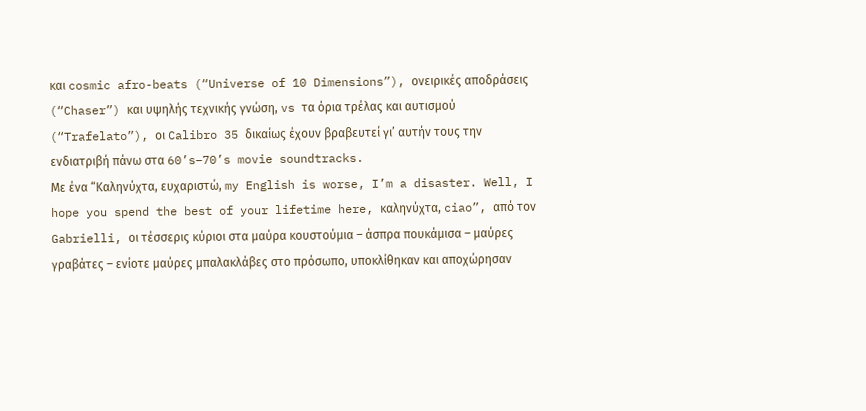και cosmic afro-beats (“Universe of 10 Dimensions”), ονειρικές αποδράσεις (“Chaser”) και υψηλής τεχνικής γνώση, vs τα όρια τρέλας και αυτισμού (“Trafelato”), οι Calibro 35 δικαίως έχουν βραβευτεί γι’ αυτήν τους την ενδιατριβή πάνω στα 60’s–70’s movie soundtracks.
Με ένα “Καληνύχτα, ευχαριστώ, my English is worse, I’m a disaster. Well, I hope you spend the best of your lifetime here, καληνύχτα, ciao”, από τον Gabrielli, οι τέσσερις κύριοι στα μαύρα κουστούμια – άσπρα πουκάμισα – μαύρες γραβάτες – ενίοτε μαύρες μπαλακλάβες στο πρόσωπο, υποκλίθηκαν και αποχώρησαν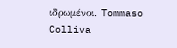ιδρωμένοι. Tommaso Colliva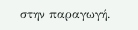στην παραγωγή.